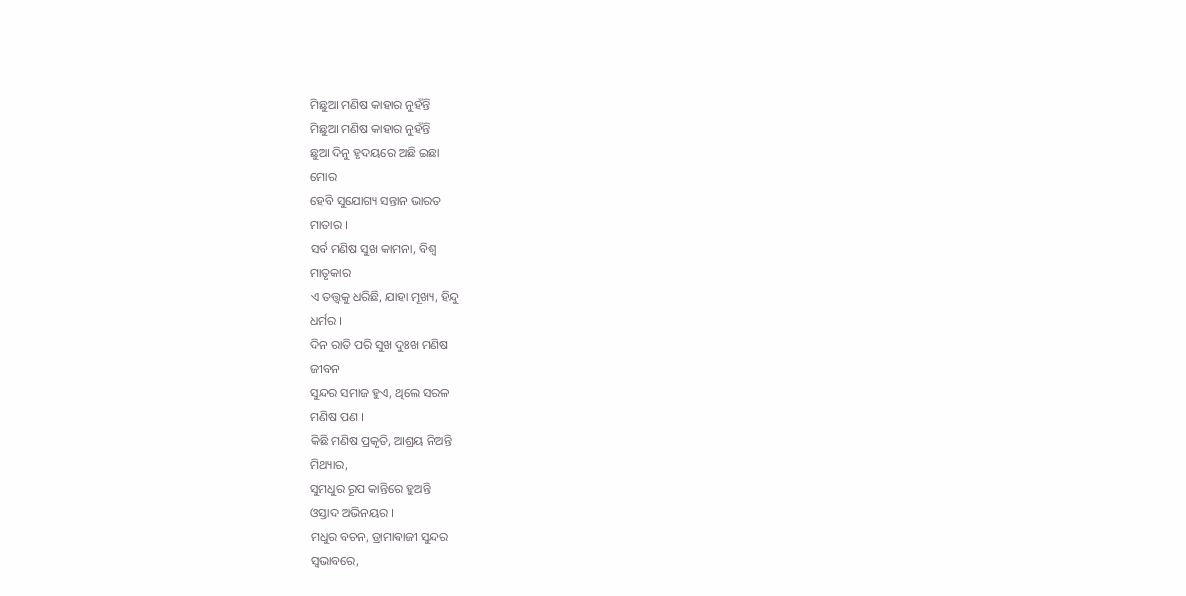ମିଛୁଆ ମଣିଷ କାହାର ନୁହଁନ୍ତି
ମିଛୁଆ ମଣିଷ କାହାର ନୁହଁନ୍ତି
ଛୁଆ ଦିନୁ ହୃଦୟରେ ଅଛି ଇଛା
ମୋର
ହେବି ସୁଯୋଗ୍ୟ ସନ୍ତାନ ଭାରତ
ମାତାର ।
ସର୍ବ ମଣିଷ ସୁଖ କାମନା, ବିଶ୍ଵ
ମାତୃକାର
ଏ ତତ୍ତ୍ଵକୁ ଧରିଛି, ଯାହା ମୂଖ୍ୟ, ହିନ୍ଦୁ
ଧର୍ମର ।
ଦିନ ରାତି ପରି ସୁଖ ଦୁଃଖ ମଣିଷ
ଜୀବନ
ସୁନ୍ଦର ସମାଜ ହୁଏ, ଥିଲେ ସରଳ
ମଣିଷ ପଣ ।
କିଛି ମଣିଷ ପ୍ରକୃତି, ଆଶ୍ରୟ ନିଅନ୍ତି
ମିଥ୍ୟାର,
ସୁମଧୁର ରୂପ କାନ୍ତିରେ ହୁଅନ୍ତି
ଓସ୍ତାଦ ଅଭିନୟର ।
ମଧୁର ବଚନ, ଡ୍ରାମାଵାଜୀ ସୁନ୍ଦର
ସ୍ୱଭାବରେ,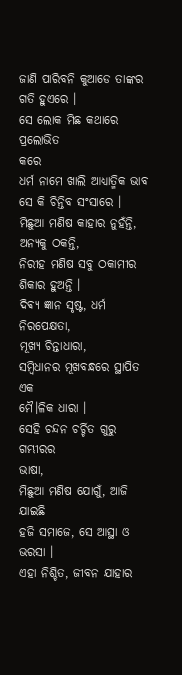ଜାଣି ପାରିବନି କୁଆଡେ ତାଙ୍କର
ଗତି ହୁଏରେ ।
ସେ ଲୋକ ମିଛ କଥାରେ ପ୍ରଲୋଭିତ
କରେ
ଧର୍ମ ନାମେ ଖାଲି ଆଧ୍ୟାତ୍ମିକ ଭାବ
ସେ କି ଚିନ୍ତିବ ସଂସାରେ ।
ମିଛୁଆ ମଣିଷ କାହାର ନୁହଁନ୍ତି,
ଅନ୍ୟକୁ ଠକନ୍ତି,
ନିରୀହ ମଣିଷ ସବୁ ଠକାମୀର
ଶିକାର ହୁଅନ୍ତି ।
ଦିଵ୍ୟ ଜ୍ଞାନ ସୃଷ୍ଟ, ଧର୍ମ ନିରପେକ୍ଷତା,
ମୂଖ୍ୟ ଚିନ୍ତାଧାରା,
ସମ୍ବିଧାନର ମୂଖବନ୍ଧରେ ସ୍ଥାପିତ ଏକ
ମୈ।ଳିକ ଧାରା ।
ସେହି ଚନ୍ଦନ ଚର୍ଚ୍ଚିତ ଗୁରୁ ଗମ୍ଭୀରର
ଭାଷା,
ମିଛୁଆ ମଣିଷ ଯୋଗୁଁ, ଆଜି ଯାଇଛି
ହଜି ସମାଜେ, ସେ ଆସ୍ଥା ଓ ଭରସା ।
ଏହା ନିଶ୍ଚିତ, ଜୀବନ ଯାହାର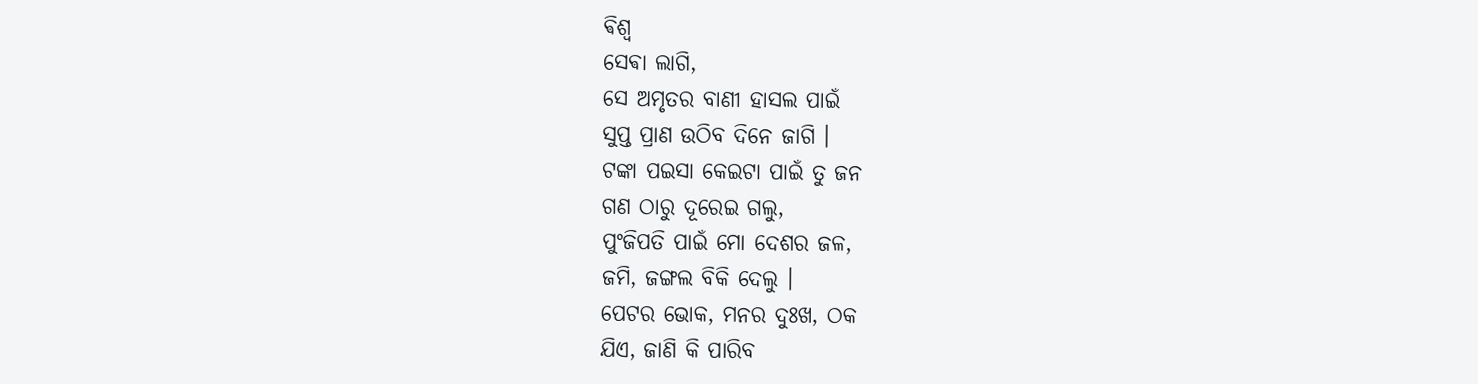ଵିଶ୍ଵ
ସେଵା ଲାଗି,
ସେ ଅମୃତର ବାଣୀ ହାସଲ ପାଇଁ
ସୁପ୍ତ ପ୍ରାଣ ଉଠିବ ଦିନେ ଜାଗି ।
ଟଙ୍କା ପଇସା କେଇଟା ପାଇଁ ତୁ ଜନ
ଗଣ ଠାରୁ ଦୂରେଇ ଗଲୁ,
ପୁଂଜିପତି ପାଇଁ ମୋ ଦେଶର ଜଳ,
ଜମି, ଜଙ୍ଗଲ ବିକି ଦେଲୁ ।
ପେଟର ଭୋକ, ମନର ଦୁଃଖ, ଠକ
ଯିଏ, ଜାଣି କି ପାରିବ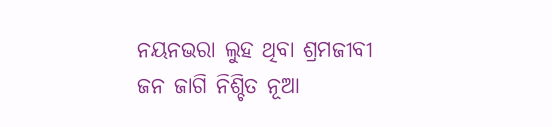ନୟନଭରା ଲୁହ ଥିବା ଶ୍ରମଜୀବୀ
ଜନ ଜାଗି ନିଶ୍ଚିତ ନୂଆ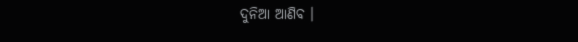ଦୁନିଆ ଆଣିବ ।